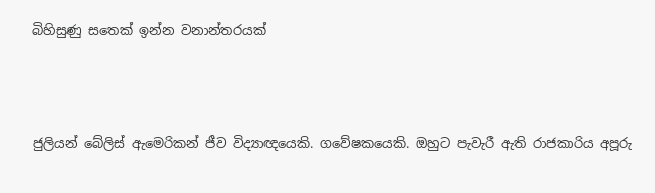බිහිසුණු සතෙක් ඉන්න වනාන්තරයක්



ජුලියන් බේලිස් ඇමෙරිකන් ජීව විද්‍යාඥයෙකි. ගවේෂකයෙකි. ඔහුට පැවැරී ඇති රාජකාරිය අපූරු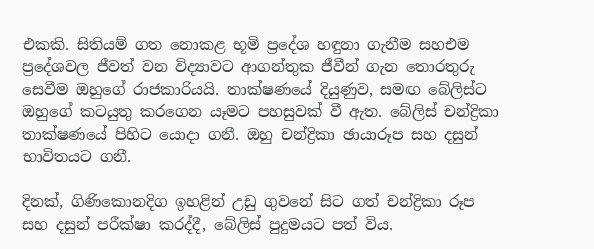එකකි. සිතියම් ගත නොකළ භූමි ප්‍රදේශ හඳුනා ගැනීම සහඑම ප්‍රදේශවල ජීවත් වන විද්‍යාවට ආගන්තුක ජීවීන් ගැන තොරතුරු සෙවීම ඔහුගේ රාජකාරියයි. තාක්ෂණයේ දියුණුව, සමඟ බේලිස්ට ඔහුගේ කටයුතු කරගෙන යෑමට පහසුවක් වී ඇත. බේලිස් චන්ද්‍රිකා තාක්ෂණයේ පිහිට යොදා ගනී. ඔහු චන්ද්‍රිකා ඡායාරූප සහ දසුන් භාවිතයට ගනී.

දිනක්, ගිණිකොනදිග ඉහළින් උඩු ගුවනේ සිට ගත් චන්ද්‍රිකා රූප සහ දසුන් පරීක්ෂා කරද්දී, බේලිස් පුදුමයට පත් විය.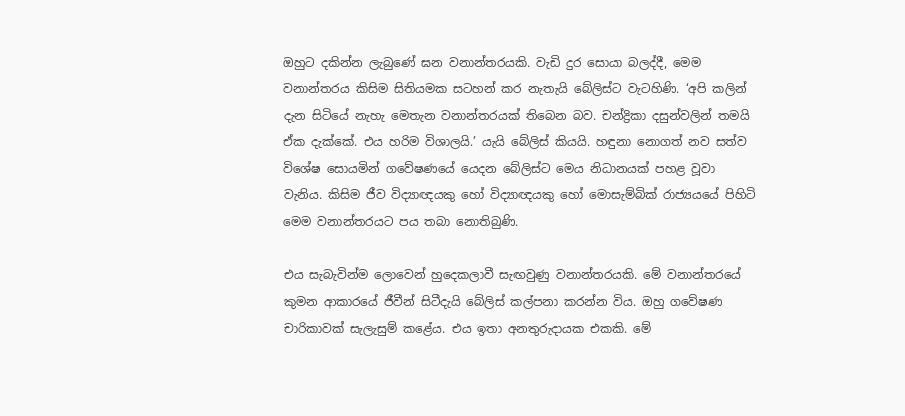ඔහුට දකින්න ලැබුණේ ඝන වනාන්තරයකි. වැඩි දුර සොයා බලද්දී, මෙම වනාන්තරය කිසිම සිතියමක සටහන් කර නැතැයි බේලිස්ට වැටහිණි. ‘අපි කලින් දැන සිටියේ නැහැ මෙතැන වනාන්තරයක් තිබෙන බව. චන්ද්‍රිකා දසුන්වලින් තමයි ඒක දැක්කේ. එය හරිම විශාලයි.’ යැයි බේලිස් කියයි. හඳුනා නොගත් නව සත්ව විශේෂ සොයමින් ගවේෂණයේ යෙදන බේලිස්ට මෙය නිධානයක් පහළ වූවා වැනිය. කිසිම ජීව විද්‍යාඥයකු හෝ විද්‍යාඥයකු හෝ මොසැම්බික් රාජ්‍යයයේ පිහිටි මෙම වනාන්තරයට පය තබා නොතිබුණි.

එය සැබැවින්ම ලොවෙන් හුදෙකලාවී සැඟවුණු වනාන්තරයකි. මේ වනාන්තරයේ කුමන ආකාරයේ ජීවීන් සිටීදැයි බේලිස් කල්පනා කරන්න විය. ඔහු ගවේෂණ චාරිකාවක් සැලැසුම් කළේය. එය ඉතා අනතුරුදායක එකකි. මේ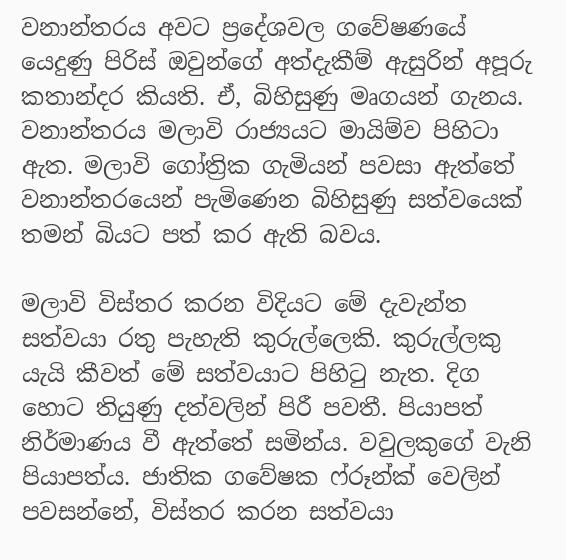වනාන්තරය අවට ප්‍රදේශවල ගවේෂණයේ යෙදුණු පිරිස් ඔවුන්ගේ අත්දැකීම් ඇසුරින් අපූරු කතාන්දර කියති. ඒ, බිහිසුණු මෘගයන් ගැනය. වනාන්තරය මලාවි රාජ්‍යයට මායිම්ව පිහිටා ඇත. මලාවි ගෝත්‍රික ගැමියන් පවසා ඇත්තේ වනාන්තරයෙන් පැමිණෙන බිහිසුණු සත්වයෙක් තමන් බියට පත් කර ඇති බවය.

මලාවි විස්තර කරන විදියට මේ දැවැන්ත සත්වයා රතු පැහැති කුරුල්ලෙකි. කුරුල්ලකු යැයි කීවත් මේ සත්වයාට පිහිටු නැත. දිග හොට තියුණු දත්වලින් පිරී පවතී. පියාපත් නිර්මාණය වී ඇත්තේ සමින්ය. වවුලකුගේ වැනි පියාපත්ය. ජාතික ගවේෂක ෆ්රූන්ක් වෙලින් පවසන්නේ, විස්තර කරන සත්වයා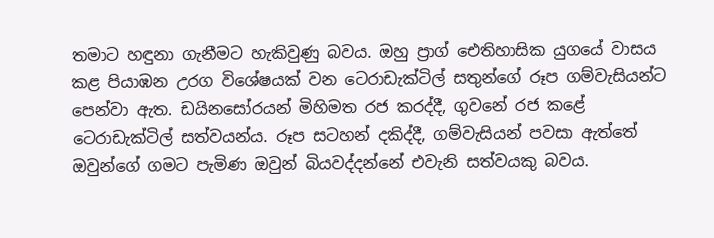තමාට හඳුනා ගැනීමට හැකිවුණු බවය. ඔහු ප්‍රාග් ඓතිහාසික යුගයේ වාසය කළ පියාඹන උරග විශේෂයක් වන ටෙරාඩැක්ටිල් සතුන්ගේ රූප ගම්වැසියන්ට පෙන්වා ඇත. ඩයිනසෝරයන් මිහිමත රජ කරද්දී, ගුවනේ රජ කළේ ටෙරාඩැක්ටිල් සත්වයන්ය. රූප සටහන් දකිද්දී, ගම්වැසියන් පවසා ඇත්තේ ඔවුන්ගේ ගමට පැමිණ ඔවුන් බියවද්දන්නේ එවැනි සත්වයකු බවය.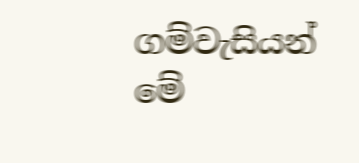ගම්වැසියන් මේ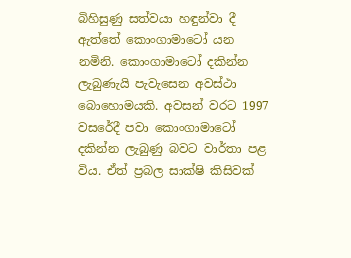බිහිසුණු සත්වයා හඳුන්වා දී ඇත්තේ කොංගාමාටෝ යන නමිනි. කොංගාමාටෝ දකින්න ලැබුණැයි පැවැසෙන අවස්ථා බොහොමයකි. අවසන් වරට 1997 වසරේදී පවා කොංගාමාටෝ දකින්න ලැබුණු බවට වාර්තා පළ විය. ඒත් ප්‍රබල සාක්ෂි කිසිවක්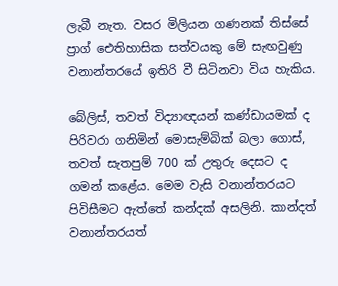ලැබී නැත. වසර මිලියන ගණනක් තිස්සේ ප්‍රාග් ඓතිහාසික සත්වයකු මේ සැඟවුණු වනාන්තරයේ ඉතිරි වී සිටිනවා විය හැකිය.

බේලිස්, තවත් විද්‍යාඥයන් කණ්ඩායමක් ද පිරිවරා ගනිමින් මොසැම්බික් බලා ගොස්, තවත් සැතපුම් 700 ක් උතුරු දෙසට ද ගමන් කළේය. මෙම වැසි වනාන්තරයට පිවිසීමට ඇත්තේ කන්දක් අසලිනි. කාන්දත් වනාන්තරයත්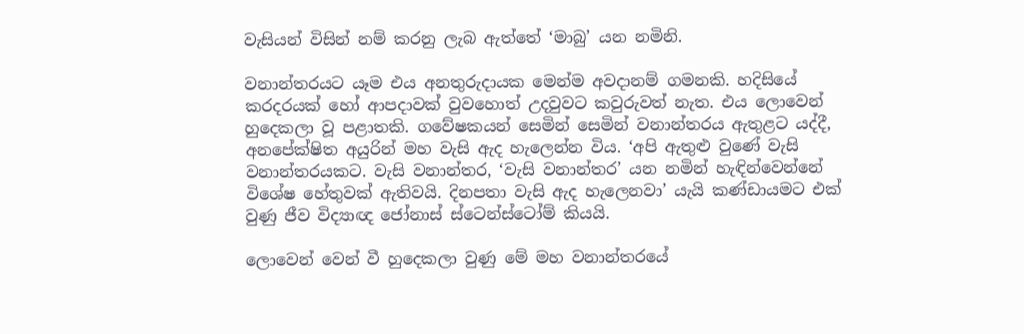වැසියන් විසින් නම් කරනු ලැබ ඇත්තේ ‘මාබු’ යන නමිනි.

වනාන්තරයට යෑම එය අනතුරුදායක මෙන්ම අවදානම් ගමනකි. හදිසියේ කරදරයක් හෝ ආපදාවක් වුවහොත් උදවුවට කවුරුවත් නැත. එය ලොවෙන් හුදෙකලා වූ පළාතකි. ගවේෂකයන් සෙමින් සෙමින් වනාන්තරය ඇතුළට යද්දී, අනපේක්ෂිත අයුරින් මහ වැසි ඇද හැලෙන්න විය. ‘අපි ඇතුළු වුණේ වැසි වනාන්තරයකට. වැසි වනාන්තර, ‘වැසි වනාන්තර’ යන නමින් හැඳින්වෙන්නේ විශේෂ හේතුවක් ඇතිවයි. දිනපතා වැසි ඇද හැලෙනවා’ යැයි කණ්ඩායමට එක් වුණු ජීව විද්‍යාඥ ජෝනාස් ස්ටෙන්ස්ටෝම් කියයි.

ලොවෙන් වෙන් වී හුදෙකලා වුණු මේ මහ වනාන්තරයේ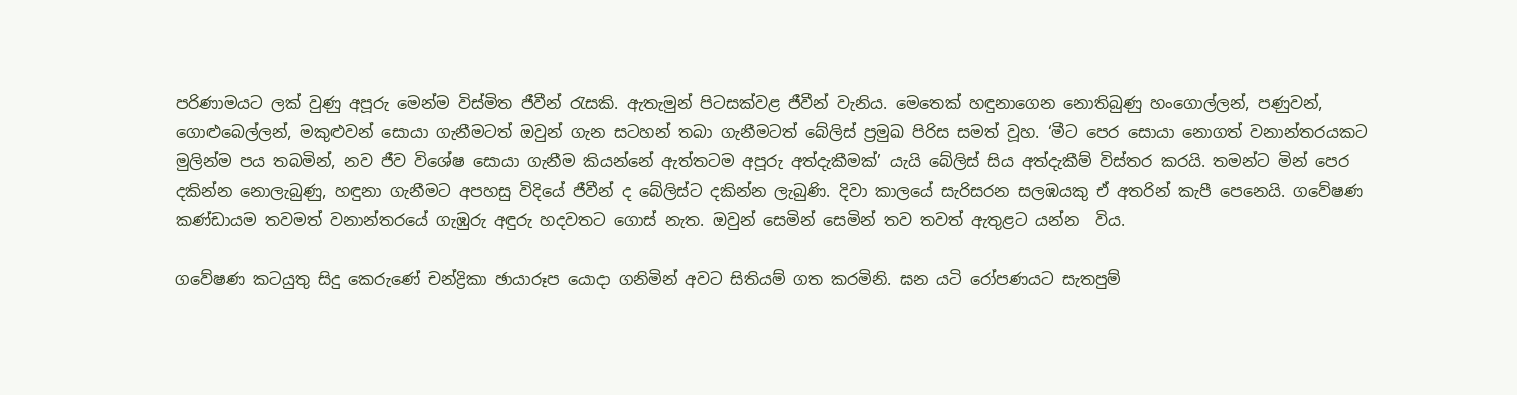පරිණාමයට ලක් වුණු අපූරු මෙන්ම විස්මිත ජීවීන් රැසකි. ඇතැමුන් පිටසක්වළ ජීවීන් වැනිය. මෙතෙක් හඳුනාගෙන නොතිබුණු හංගොල්ලන්, පණුවන්, ගොළුබෙල්ලන්, මකුළුවන් සොයා ගැනීමටත් ඔවුන් ගැන සටහන් තබා ගැනීමටත් බේලිස් ප්‍රමුඛ පිරිස සමත් වූහ. ‘මීට පෙර සොයා නොගත් වනාන්තරයකට මුලින්ම පය තබමින්, නව ජීව විශේෂ සොයා ගැනීම කියන්නේ ඇත්තටම අපූරු අත්දැකීමක්’ යැයි බේලිස් සිය අත්දැකීම් විස්තර කරයි. තමන්ට මින් පෙර දකින්න නොලැබුණු, හඳුනා ගැනීමට අපහසු විදියේ ජීවීන් ද බේලිස්ට දකින්න ලැබුණි. දිවා කාලයේ සැරිසරන සලඹයකු ඒ අතරින් කැපී පෙනෙයි. ගවේෂණ කණ්ඩායම තවමත් වනාන්තරයේ ගැඹුරු අඳුරු හදවතට ගොස් නැත. ඔවුන් සෙමින් සෙමින් තව තවත් ඇතුළට යන්න  විය.

ගවේෂණ කටයුතු සිදු කෙරුණේ චන්ද්‍රිකා ඡායාරූප යොදා ගනිමින් අවට සිතියම් ගත කරමිනි. ඝන යටි රෝපණයට සැතපුම්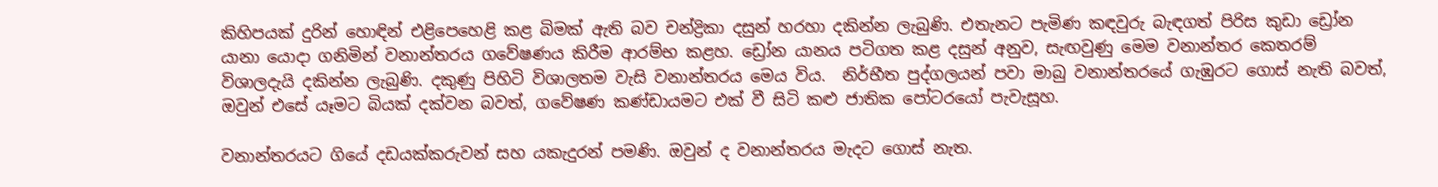කිහිපයක් දුරින් හොඳින් එළිපෙහෙළි කළ බිමක් ඇති බව චන්ද්‍රිකා දසුන් හරහා දකින්න ලැබුණි. එතැනට පැමිණ කඳවුරු බැඳගත් පිරිස කුඩා ඩ්‍රෝන යානා යොදා ගනිමින් වනාන්තරය ගවේෂණය කිරීම ආරම්භ කළහ. ඩ්‍රෝන යානය පටිගත කළ දසුන් අනුව, සැඟවුණු මෙම වනාන්තර කෙතරම් විශාලදැයි දකින්න ලැබුණි. දකුණු පිහිටි විශාලතම වැසි වනාන්තරය මෙය විය.  නිර්භීත පුද්ගලයන් පවා මාබු වනාන්තරයේ ගැඹුරට ගොස් නැති බවත්, ඔවුන් එසේ යෑමට බියක් දක්වන බවත්, ගවේෂණ කණ්ඩායමට එක් වී සිටි කළු ජාතික පෝටරයෝ පැවැසූහ.

වනාන්තරයට ගියේ දඩයක්කරුවන් සහ යකැදුරන් පමණි. ඔවුන් ද වනාන්තරය මැදට ගොස් නැත.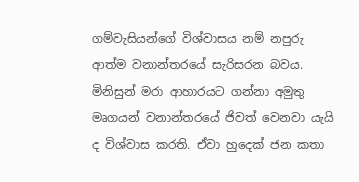ගම්වැසියන්ගේ විශ්වාසය නම් නපුරු ආත්ම වනාන්තරයේ සැරිසරන බවය. මිනිසුන් මරා ආහාරයට ගන්නා අමුතු මෘගයන් වනාන්තරයේ ජිවත් වෙනවා යැයි ද විශ්වාස කරති. ඒවා හුදෙක් ජන කතා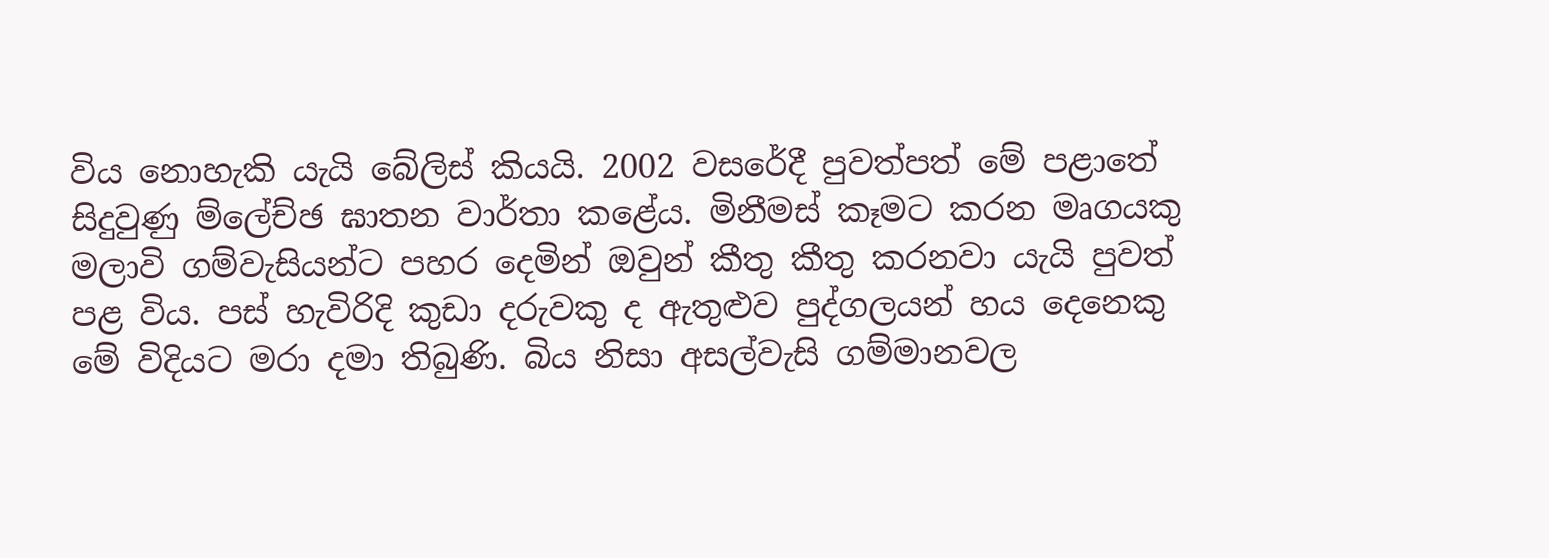විය නොහැකි යැයි බේලිස් කියයි. 2002 වසරේදී පුවත්පත් මේ පළාතේ සිදුවුණු ම්ලේච්ඡ ඝාතන වාර්තා කළේය. මිනීමස් කෑමට කරන මෘගයකු මලාවි ගම්වැසියන්ට පහර දෙමින් ඔවුන් කීතු කීතු කරනවා යැයි පුවත් පළ විය. පස් හැවිරිදි කුඩා දරුවකු ද ඇතුළුව පුද්ගලයන් හය දෙනෙකු මේ විදියට මරා දමා තිබුණි. බිය නිසා අසල්වැසි ගම්මානවල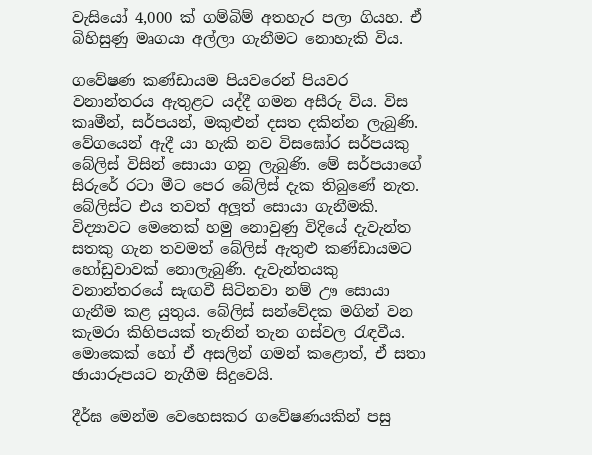වැසියෝ 4,000 ක් ගම්බිම් අතහැර පලා ගියහ. ඒ බිහිසුණු මෘගයා අල්ලා ගැනීමට නොහැකි විය.

ගවේෂණ කණ්ඩායම පියවරෙන් පියවර වනාන්තරය ඇතුළට යද්දී ගමන අසීරු විය. විස කෘමීන්, සර්පයන්, මකුළුන් දසත දකින්න ලැබුණි. වේගයෙන් ඇදී යා හැකි නව විසඝෝර සර්පයකු බේලිස් විසින් සොයා ගනු ලැබුණි. මේ සර්පයාගේ සිරුරේ රටා මීට පෙර බේලිස් දැක තිබුණේ නැත. බේලිස්ට එය තවත් අලූත් සොයා ගැනීමකි. විද්‍යාවට මෙතෙක් හමු නොවුණු විදියේ දැවැන්ත සතකු ගැන තවමත් බේලිස් ඇතුළු කණ්ඩායමට හෝඩුවාවක් නොලැබුණි. දැවැන්තයකු වනාන්තරයේ සැඟවී සිටිනවා නම් ඌ සොයා ගැනීම කළ යුතුය. බේලිස් සන්වේදක මගින් වන කැමරා කිහිපයක් තැනින් තැන ගස්වල රැඳවීය. මොකෙක් හෝ ඒ අසලින් ගමන් කළොත්, ඒ සතා ඡායාරූපයට නැගීම සිදුවෙයි.

දීර්ඝ මෙන්ම වෙහෙසකර ගවේෂණයකින් පසු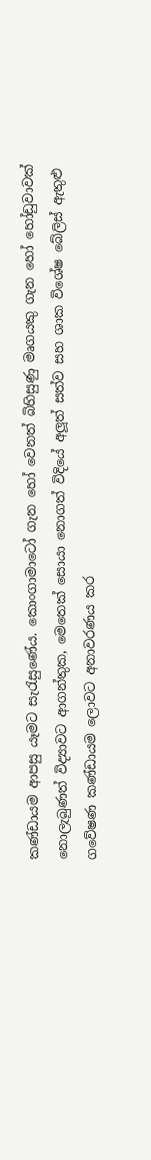කණ්ඩායම ආපසු යෑමට සැරැසුණේය. කොංගාමාටෝ ගැන හෝ වෙනත් බිහිසුණු මෘගයකු ගැන හෝ හෝඩුවාවක් නොලැබුණත් විද්‍යාවට ආගන්තුක, මෙතෙක් සොයා නොගත් විදියේ අලූත් සත්ව සහ ශාක විශේෂ බේලිස් ඇතුළු ගවේෂණ කණ්ඩායම ලොවට අනාවරණය කර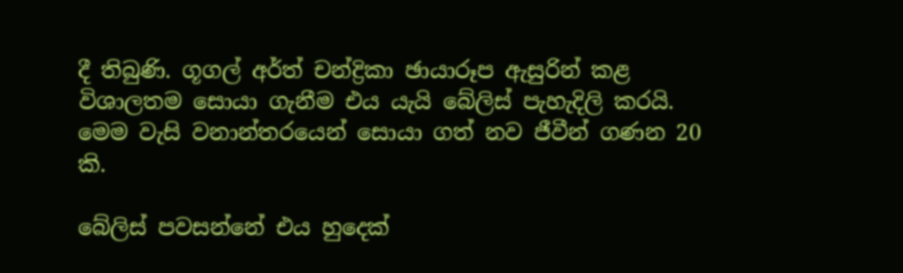දී තිබුණි. ගූගල් අර්ත් චන්ද්‍රිකා ඡායාරූප ඇසුරින් කළ විශාලතම සොයා ගැනීම එය යැයි බේලිස් පැහැදිලි කරයි. මෙම වැසි වනාන්තරයෙන් සොයා ගත් නව ජීවීන් ගණන 20 කි.

බේලිස් පවසන්නේ එය හුදෙක්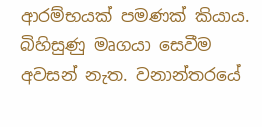ආරම්භයක් පමණක් කියාය. බිහිසුණු මෘගයා සෙවීම අවසන් නැත. වනාන්තරයේ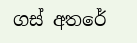ගස් අතරේ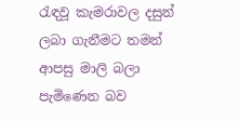රැඳවූ කැමරාවල දසුන් ලබා ගැනීමට තමන් ආපසු මාලි බලා පැමිණෙන බව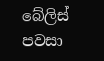බේලිස් පවසා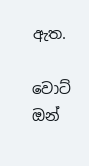ඇත.

වොට් ඔන්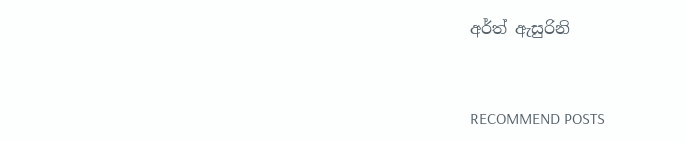අර්ත් ඇසුරිනි


RECOMMEND POSTS